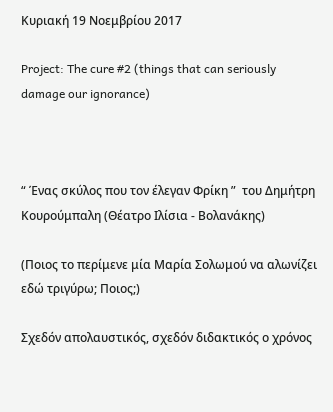Κυριακή 19 Νοεμβρίου 2017

Project: The cure #2 (things that can seriously damage our ignorance)



“ Ένας σκύλος που τον έλεγαν Φρίκη ”  του Δημήτρη Κουρούμπαλη (Θέατρο Ιλίσια - Βολανάκης)

(Ποιος το περίμενε μία Μαρία Σολωμού να αλωνίζει εδώ τριγύρω; Ποιος;)

Σχεδόν απολαυστικός, σχεδόν διδακτικός ο χρόνος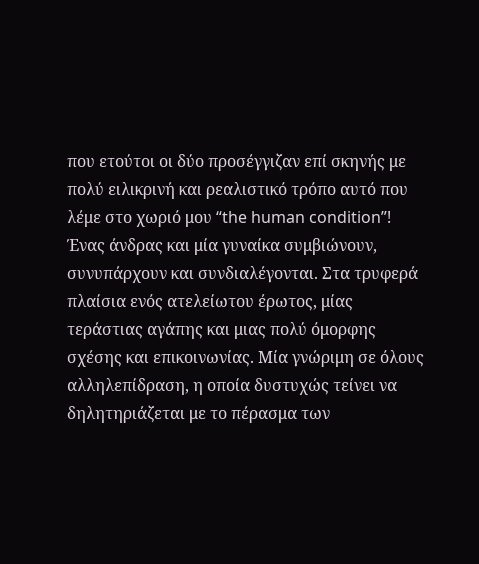που ετούτοι οι δύο προσέγγιζαν επί σκηνής με πολύ ειλικρινή και ρεαλιστικό τρόπο αυτό που λέμε στο χωριό μου “the human condition”!
Ένας άνδρας και μία γυναίκα συμβιώνουν, συνυπάρχουν και συνδιαλέγονται. Στα τρυφερά πλαίσια ενός ατελείωτου έρωτος, μίας τεράστιας αγάπης και μιας πολύ όμορφης σχέσης και επικοινωνίας. Μία γνώριμη σε όλους αλληλεπίδραση, η οποία δυστυχώς τείνει να δηλητηριάζεται με το πέρασμα των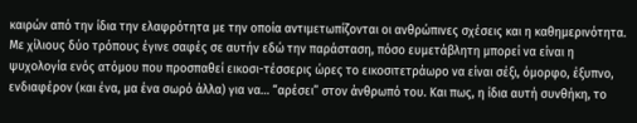καιρών από την ίδια την ελαφρότητα με την οποία αντιμετωπίζονται οι ανθρώπινες σχέσεις και η καθημερινότητα.
Με χίλιους δύο τρόπους έγινε σαφές σε αυτήν εδώ την παράσταση, πόσο ευμετάβλητη μπορεί να είναι η ψυχολογία ενός ατόμου που προσπαθεί εικοσι-τέσσερις ώρες το εικοσιτετράωρο να είναι σέξι, όμορφο, έξυπνο, ενδιαφέρον (και ένα, μα ένα σωρό άλλα) για να... “αρέσει” στον άνθρωπό του. Και πως, η ίδια αυτή συνθήκη, το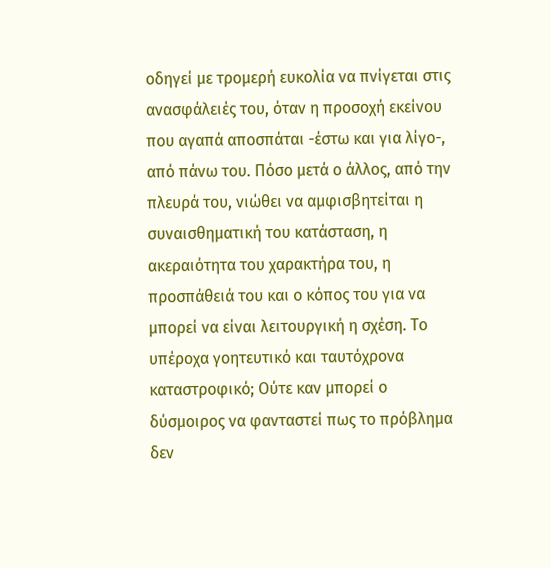οδηγεί με τρομερή ευκολία να πνίγεται στις ανασφάλειές του, όταν η προσοχή εκείνου που αγαπά αποσπάται -έστω και για λίγο-, από πάνω του. Πόσο μετά ο άλλος, από την πλευρά του, νιώθει να αμφισβητείται η συναισθηματική του κατάσταση, η ακεραιότητα του χαρακτήρα του, η προσπάθειά του και ο κόπος του για να μπορεί να είναι λειτουργική η σχέση. Το υπέροχα γοητευτικό και ταυτόχρονα καταστροφικό; Ούτε καν μπορεί ο δύσμοιρος να φανταστεί πως το πρόβλημα δεν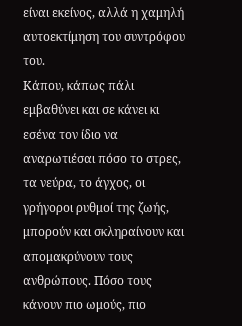είναι εκείνος, αλλά η χαμηλή αυτοεκτίμηση του συντρόφου του.
Κάπου, κάπως πάλι εμβαθύνει και σε κάνει κι εσένα τον ίδιο να αναρωτιέσαι πόσο το στρες, τα νεύρα, το άγχος, οι γρήγοροι ρυθμοί της ζωής, μπορούν και σκληραίνουν και απομακρύνουν τους ανθρώπους. Πόσο τους κάνουν πιο ωμούς, πιο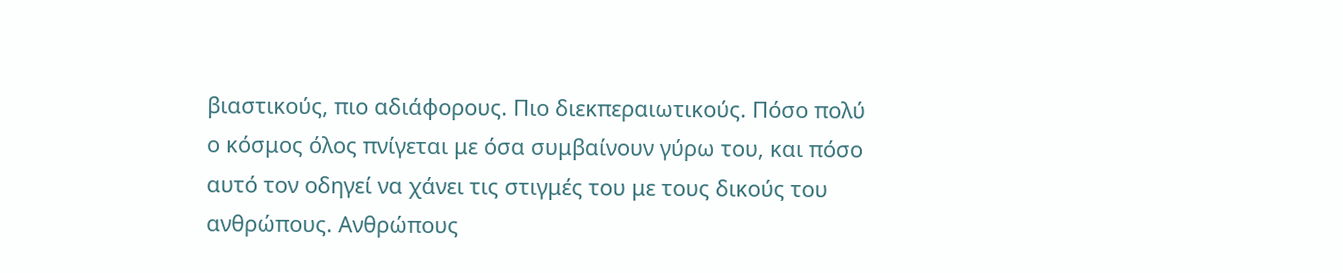βιαστικούς, πιο αδιάφορους. Πιο διεκπεραιωτικούς. Πόσο πολύ ο κόσμος όλος πνίγεται με όσα συμβαίνουν γύρω του, και πόσο αυτό τον οδηγεί να χάνει τις στιγμές του με τους δικούς του ανθρώπους. Ανθρώπους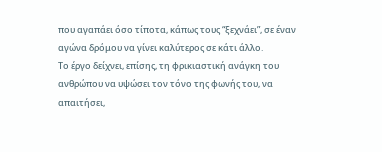που αγαπάει όσο τίποτα, κάπως τους “ξεχνάει”, σε έναν αγώνα δρόμου να γίνει καλύτερος σε κάτι άλλο.
Το έργο δείχνει, επίσης, τη φρικιαστική ανάγκη του ανθρώπου να υψώσει τον τόνο της φωνής του, να απαιτήσει,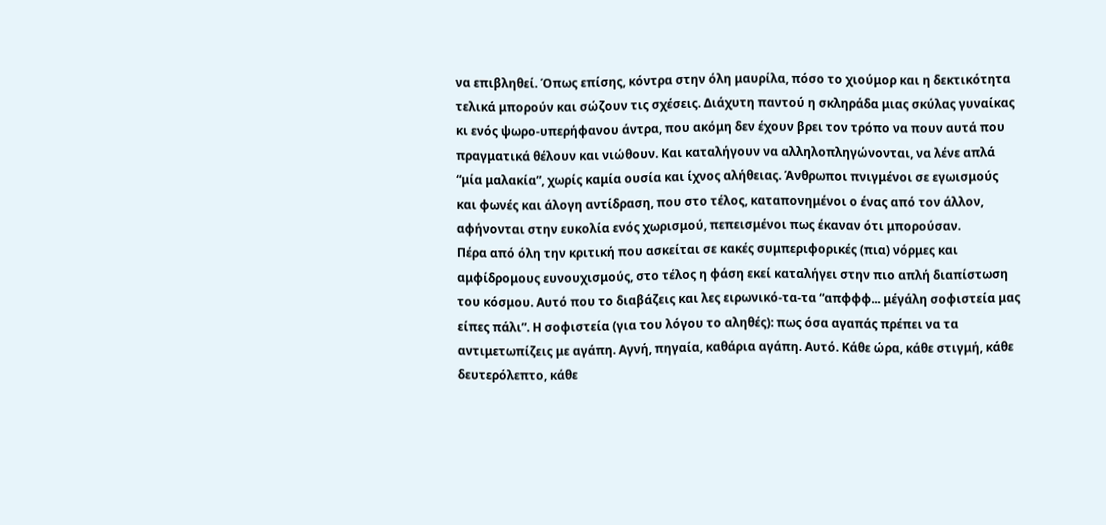να επιβληθεί. Όπως επίσης, κόντρα στην όλη μαυρίλα, πόσο το χιούμορ και η δεκτικότητα τελικά μπορούν και σώζουν τις σχέσεις. Διάχυτη παντού η σκληράδα μιας σκύλας γυναίκας κι ενός ψωρο-υπερήφανου άντρα, που ακόμη δεν έχουν βρει τον τρόπο να πουν αυτά που πραγματικά θέλουν και νιώθουν. Και καταλήγουν να αλληλοπληγώνονται, να λένε απλά “μία μαλακία”, χωρίς καμία ουσία και ίχνος αλήθειας. Άνθρωποι πνιγμένοι σε εγωισμούς και φωνές και άλογη αντίδραση, που στο τέλος, καταπονημένοι ο ένας από τον άλλον, αφήνονται στην ευκολία ενός χωρισμού, πεπεισμένοι πως έκαναν ότι μπορούσαν.
Πέρα από όλη την κριτική που ασκείται σε κακές συμπεριφορικές (πια) νόρμες και αμφίδρομους ευνουχισμούς, στο τέλος η φάση εκεί καταλήγει στην πιο απλή διαπίστωση του κόσμου. Αυτό που το διαβάζεις και λες ειρωνικό-τα-τα “απφφφ... μέγάλη σοφιστεία μας είπες πάλι”. Η σοφιστεία (για του λόγου το αληθές): πως όσα αγαπάς πρέπει να τα αντιμετωπίζεις με αγάπη. Αγνή, πηγαία, καθάρια αγάπη. Αυτό. Κάθε ώρα, κάθε στιγμή, κάθε δευτερόλεπτο, κάθε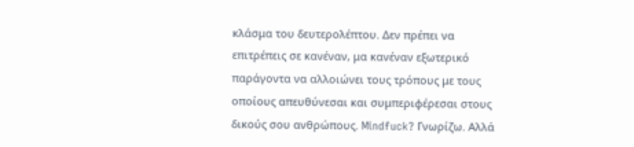κλάσμα του δευτερολέπτου. Δεν πρέπει να επιτρέπεις σε κανέναν, μα κανέναν εξωτερικό παράγοντα να αλλοιώνει τους τρόπους με τους οποίους απευθύνεσαι και συμπεριφέρεσαι στους δικούς σου ανθρώπους. Mindfuck? Γνωρίζω. Αλλά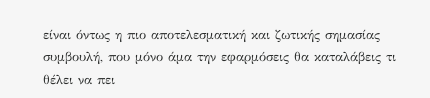είναι όντως η πιο αποτελεσματική και ζωτικής σημασίας συμβουλή, που μόνο άμα την εφαρμόσεις θα καταλάβεις τι θέλει να πει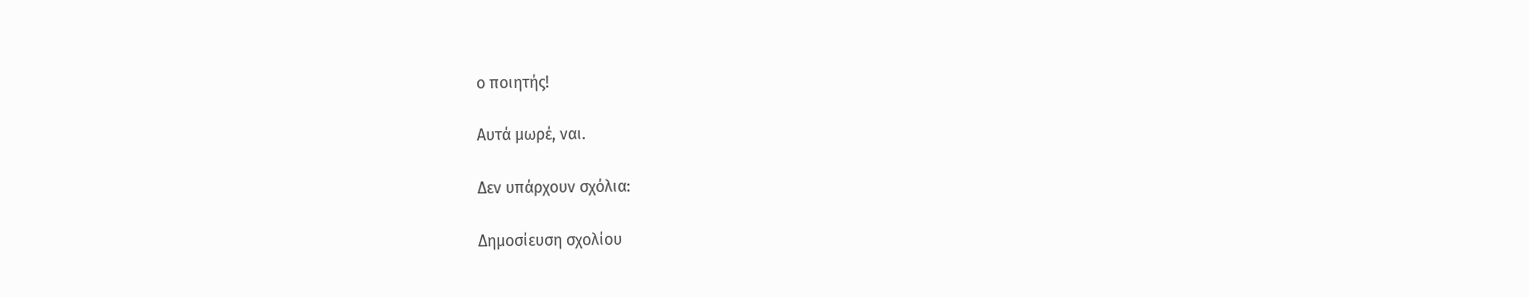ο ποιητής!

Αυτά μωρέ, ναι.

Δεν υπάρχουν σχόλια:

Δημοσίευση σχολίου